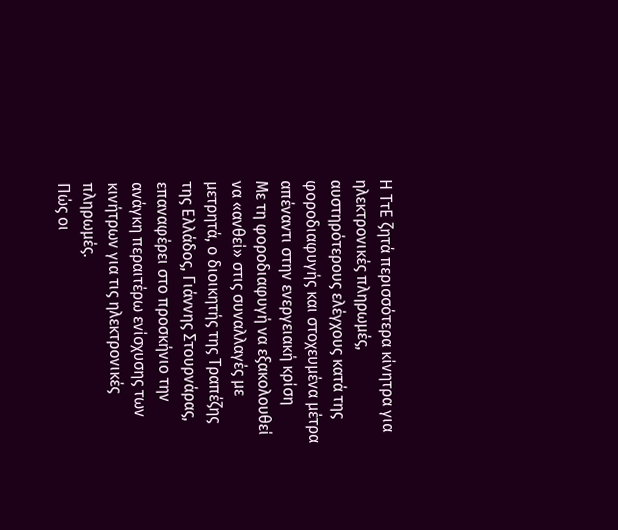Η ΤτΕ ζητά περισσότερα κίνητρα για ηλεκτρονικές πληρωμές, αυστηρότερους ελέγχους κατά της φοροδιαφυγής και στοχευμένα μέτρα απέναντι στην ενεργειακή κρίση
Με τη φοροδιαφυγή να εξακολουθεί να «ανθεί» στις συναλλαγές με μετρητά, ο διοικητής της Τραπέζης της Ελλάδος, Γιάννης Στουρνάρας, επαναφέρει στο προσκήνιο την ανάγκη περαιτέρω ενίσχυσης των κινήτρων για τις ηλεκτρονικές πληρωμές.
Πώς οι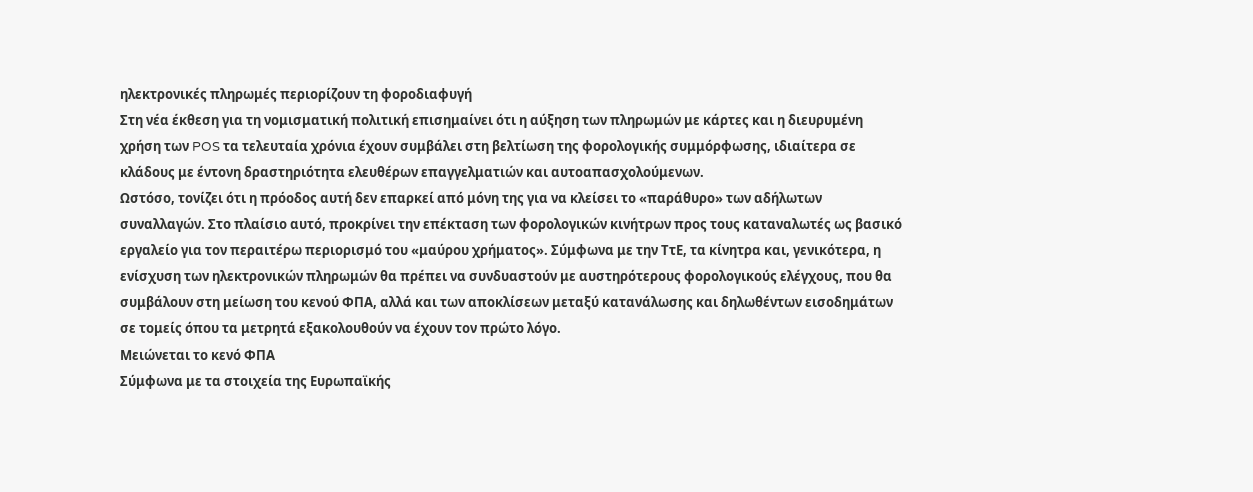ηλεκτρονικές πληρωμές περιορίζουν τη φοροδιαφυγή
Στη νέα έκθεση για τη νομισματική πολιτική επισημαίνει ότι η αύξηση των πληρωμών με κάρτες και η διευρυμένη χρήση των POS τα τελευταία χρόνια έχουν συμβάλει στη βελτίωση της φορολογικής συμμόρφωσης, ιδιαίτερα σε κλάδους με έντονη δραστηριότητα ελευθέρων επαγγελματιών και αυτοαπασχολούμενων.
Ωστόσο, τονίζει ότι η πρόοδος αυτή δεν επαρκεί από μόνη της για να κλείσει το «παράθυρο» των αδήλωτων συναλλαγών. Στο πλαίσιο αυτό, προκρίνει την επέκταση των φορολογικών κινήτρων προς τους καταναλωτές ως βασικό εργαλείο για τον περαιτέρω περιορισμό του «μαύρου χρήματος». Σύμφωνα με την ΤτΕ, τα κίνητρα και, γενικότερα, η ενίσχυση των ηλεκτρονικών πληρωμών θα πρέπει να συνδυαστούν με αυστηρότερους φορολογικούς ελέγχους, που θα συμβάλουν στη μείωση του κενού ΦΠΑ, αλλά και των αποκλίσεων μεταξύ κατανάλωσης και δηλωθέντων εισοδημάτων σε τομείς όπου τα μετρητά εξακολουθούν να έχουν τον πρώτο λόγο.
Μειώνεται το κενό ΦΠΑ
Σύμφωνα με τα στοιχεία της Ευρωπαϊκής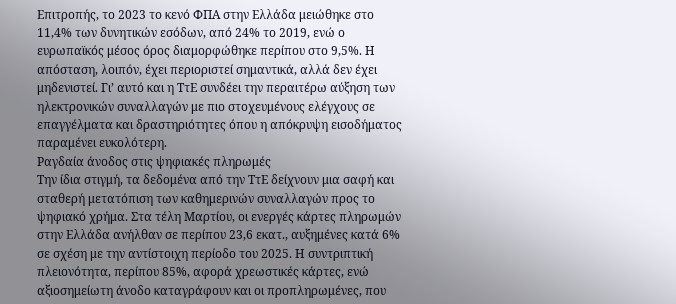Επιτροπής, το 2023 το κενό ΦΠΑ στην Ελλάδα μειώθηκε στο 11,4% των δυνητικών εσόδων, από 24% το 2019, ενώ ο ευρωπαϊκός μέσος όρος διαμορφώθηκε περίπου στο 9,5%. Η απόσταση, λοιπόν, έχει περιοριστεί σημαντικά, αλλά δεν έχει μηδενιστεί. Γι’ αυτό και η ΤτΕ συνδέει την περαιτέρω αύξηση των ηλεκτρονικών συναλλαγών με πιο στοχευμένους ελέγχους σε επαγγέλματα και δραστηριότητες όπου η απόκρυψη εισοδήματος παραμένει ευκολότερη.
Ραγδαία άνοδος στις ψηφιακές πληρωμές
Την ίδια στιγμή, τα δεδομένα από την ΤτΕ δείχνουν μια σαφή και σταθερή μετατόπιση των καθημερινών συναλλαγών προς το ψηφιακό χρήμα. Στα τέλη Μαρτίου, οι ενεργές κάρτες πληρωμών στην Ελλάδα ανήλθαν σε περίπου 23,6 εκατ., αυξημένες κατά 6% σε σχέση με την αντίστοιχη περίοδο του 2025. Η συντριπτική πλειονότητα, περίπου 85%, αφορά χρεωστικές κάρτες, ενώ αξιοσημείωτη άνοδο καταγράφουν και οι προπληρωμένες, που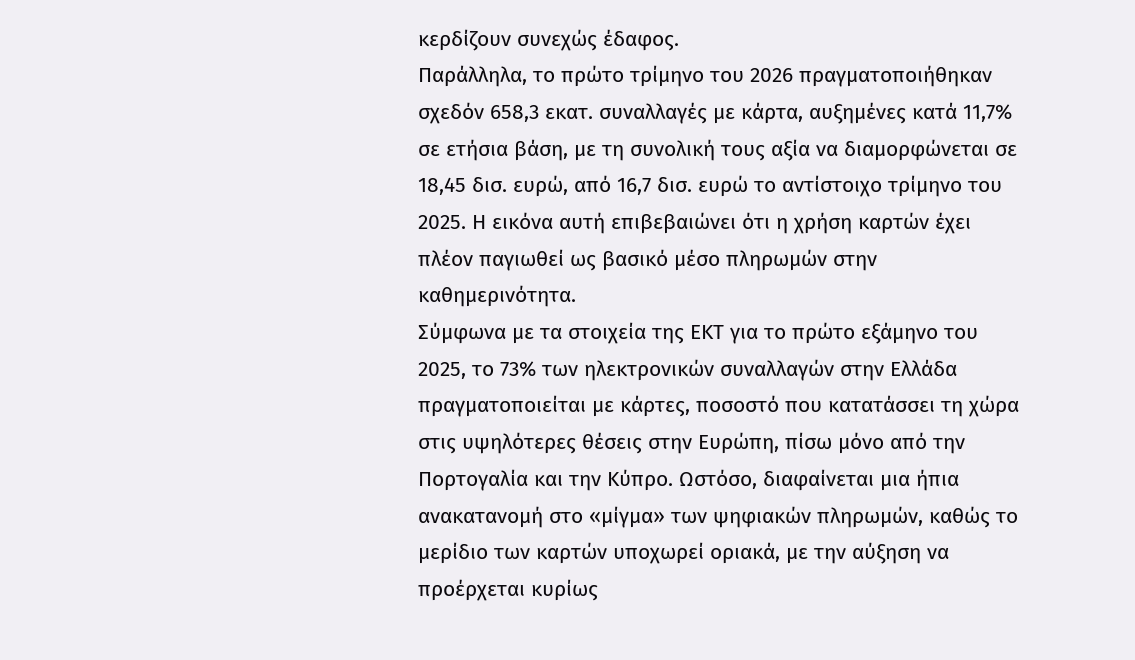κερδίζουν συνεχώς έδαφος.
Παράλληλα, το πρώτο τρίμηνο του 2026 πραγματοποιήθηκαν σχεδόν 658,3 εκατ. συναλλαγές με κάρτα, αυξημένες κατά 11,7% σε ετήσια βάση, με τη συνολική τους αξία να διαμορφώνεται σε 18,45 δισ. ευρώ, από 16,7 δισ. ευρώ το αντίστοιχο τρίμηνο του 2025. Η εικόνα αυτή επιβεβαιώνει ότι η χρήση καρτών έχει πλέον παγιωθεί ως βασικό μέσο πληρωμών στην καθημερινότητα.
Σύμφωνα με τα στοιχεία της ΕΚΤ για το πρώτο εξάμηνο του 2025, το 73% των ηλεκτρονικών συναλλαγών στην Ελλάδα πραγματοποιείται με κάρτες, ποσοστό που κατατάσσει τη χώρα στις υψηλότερες θέσεις στην Ευρώπη, πίσω μόνο από την Πορτογαλία και την Κύπρο. Ωστόσο, διαφαίνεται μια ήπια ανακατανομή στο «μίγμα» των ψηφιακών πληρωμών, καθώς το μερίδιο των καρτών υποχωρεί οριακά, με την αύξηση να προέρχεται κυρίως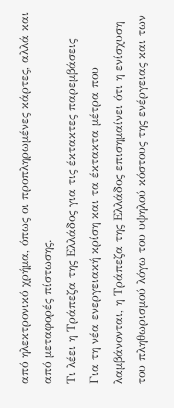από ηλεκτρονικό χρήμα, όπως οι προπληρωμένες κάρτες, αλλά και από μεταφορές πίστωσης.
Τι λέει η Τράπεζα της Ελλάδος για τις έκτακτες παρεμβάσεις
Για τη νέα ενεργειακή κρίση και τα έκτακτα μέτρα που λαμβάνονται, η Τράπεζα της Ελλάδος επισημαίνει ότι η ενίσχυση του πληθωρισμού λόγω του υψηλού κόστους της ενέργειας και των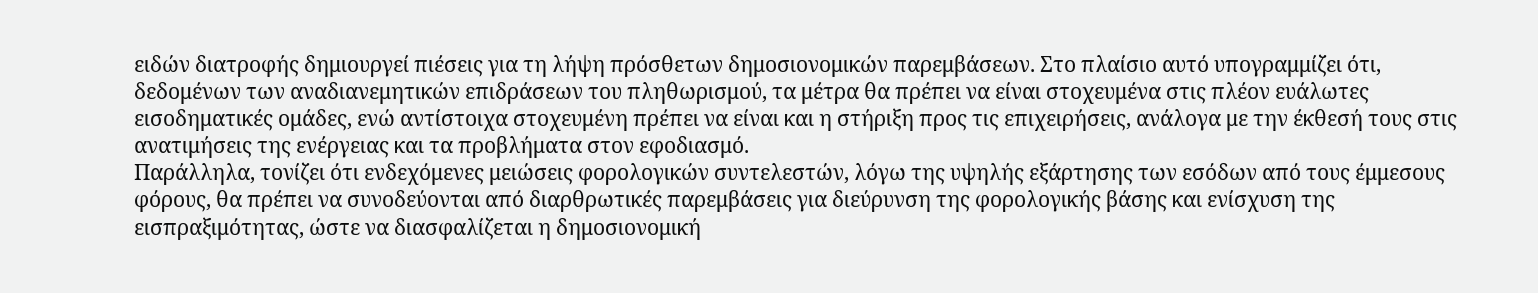ειδών διατροφής δημιουργεί πιέσεις για τη λήψη πρόσθετων δημοσιονομικών παρεμβάσεων. Στο πλαίσιο αυτό υπογραμμίζει ότι, δεδομένων των αναδιανεμητικών επιδράσεων του πληθωρισμού, τα μέτρα θα πρέπει να είναι στοχευμένα στις πλέον ευάλωτες εισοδηματικές ομάδες, ενώ αντίστοιχα στοχευμένη πρέπει να είναι και η στήριξη προς τις επιχειρήσεις, ανάλογα με την έκθεσή τους στις ανατιμήσεις της ενέργειας και τα προβλήματα στον εφοδιασμό.
Παράλληλα, τονίζει ότι ενδεχόμενες μειώσεις φορολογικών συντελεστών, λόγω της υψηλής εξάρτησης των εσόδων από τους έμμεσους φόρους, θα πρέπει να συνοδεύονται από διαρθρωτικές παρεμβάσεις για διεύρυνση της φορολογικής βάσης και ενίσχυση της εισπραξιμότητας, ώστε να διασφαλίζεται η δημοσιονομική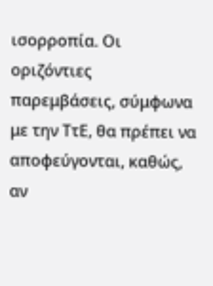ισορροπία. Οι οριζόντιες παρεμβάσεις, σύμφωνα με την ΤτΕ, θα πρέπει να αποφεύγονται, καθώς, αν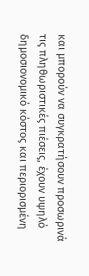και μπορούν να συγκρατήσουν προσωρινά τις πληθωριστικές πιέσεις, έχουν υψηλό δημοσιονομικό κόστος και περιορισμένη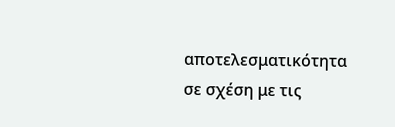αποτελεσματικότητα σε σχέση με τις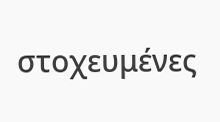στοχευμένες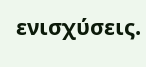ενισχύσεις.